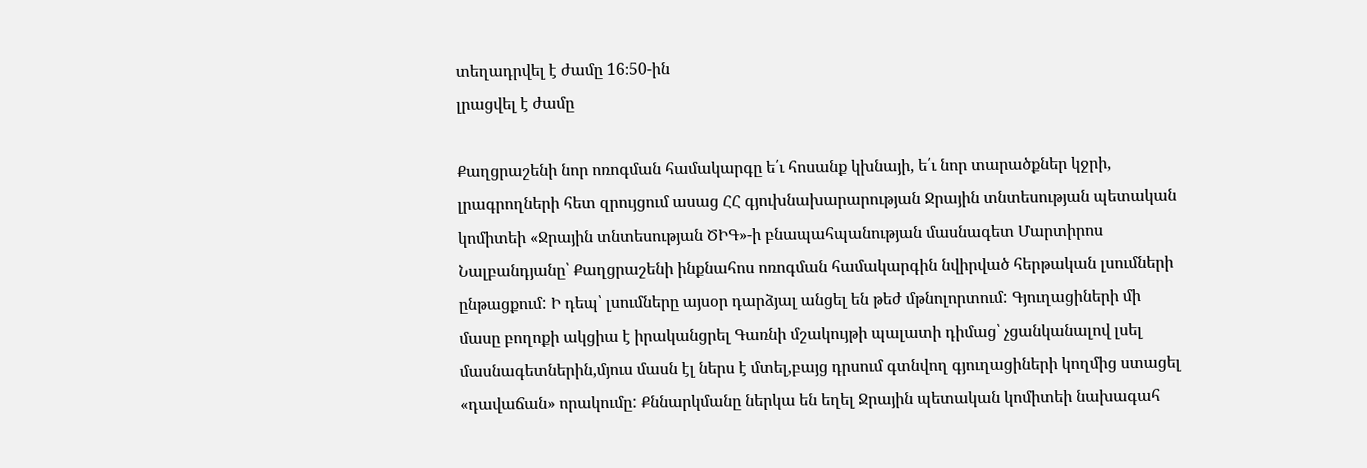տեղադրվել է ժամը 16։50-ին
լրացվել է ժամը

Քաղցրաշենի նոր ոռոգման համակարգը ե՛ւ հոսանք կխնայի, ե՛ւ նոր տարածքներ կջրի, լրագրողների հետ զրույցում ասաց ՀՀ գյուխնախարարության Ջրային տնտեսության պետական կոմիտեի «Ջրային տնտեսության ԾԻԳ»-ի բնապահպանության մասնագետ Մարտիրոս Նալբանդյանը՝ Քաղցրաշենի ինքնահոս ոռոգման համակարգին նվիրված հերթական լսումների ընթացքում: Ի դեպ՝ լսումները այսօր դարձյալ անցել են թեժ մթնոլորտում: Գյուղացիների մի մասը բողոքի ակցիա է իրականցրել Գառնի մշակույթի պալատի դիմաց՝ չցանկանալով լսել մասնագետներին,մյուս մասն էլ ներս է մտել,բայց դրսում գտնվող գյուղացիների կողմից ստացել «դավաճան» որակումը: Քննարկմանը ներկա են եղել Ջրային պետական կոմիտեի նախագահ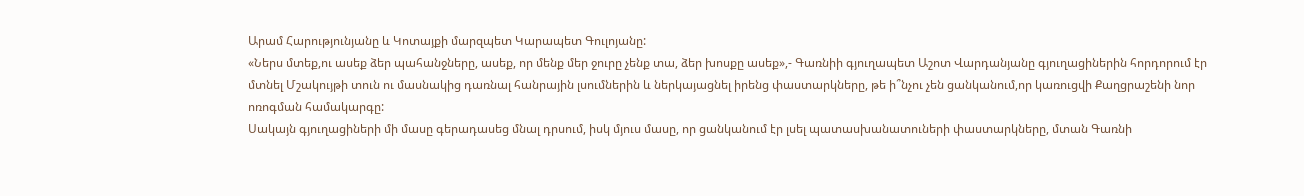Արամ Հարությունյանը և Կոտայքի մարզպետ Կարապետ Գուլոյանը:
«Ներս մտեք,ու ասեք ձեր պահանջները, ասեք, որ մենք մեր ջուրը չենք տա, ձեր խոսքը ասեք»,- Գառնիի գյուղապետ Աշոտ Վարդանյանը գյուղացիներին հորդորում էր մտնել Մշակույթի տուն ու մասնակից դառնալ հանրային լսումներին և ներկայացնել իրենց փաստարկները, թե ի՞նչու չեն ցանկանում,որ կառուցվի Քաղցրաշենի նոր ոռոգման համակարգը:
Սակայն գյուղացիների մի մասը գերադասեց մնալ դրսում, իսկ մյուս մասը, որ ցանկանում էր լսել պատասխանատուների փաստարկները, մտան Գառնի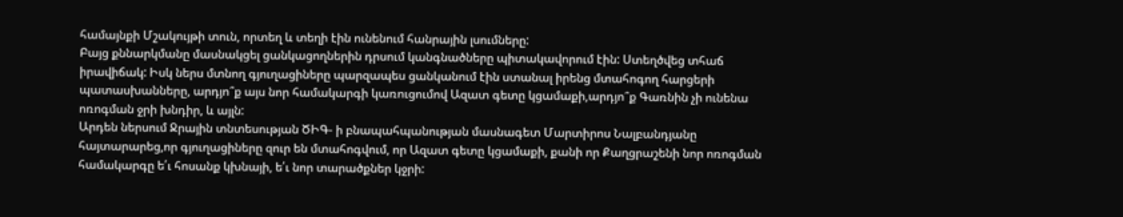համայնքի Մշակույթի տուն, որտեղ և տեղի էին ունենում հանրային լսումները:
Բայց քննարկմանը մասնակցել ցանկացողներին դրսում կանգնածները պիտակավորում էին: Ստեղծվեց տհաճ իրավիճակ: Իսկ ներս մտնող գյուղացիները պարզապես ցանկանում էին ստանալ իրենց մտահոգող հարցերի պատասխանները, արդյո՞ք այս նոր համակարգի կառուցումով Ազատ գետը կցամաքի,արդյո՞ք Գառնին չի ունենա ոռոգման ջրի խնդիր, և այլն:
Արդեն ներսում Ջրային տնտեսության ԾԻԳ- ի բնապահպանության մասնագետ Մարտիրոս Նալբանդյանը հայտարարեց,որ գյուղացիները զուր են մտահոգվում, որ Ազատ գետը կցամաքի, քանի որ Քաղցրաշենի նոր ոռոգման համակարգը ե՛ւ հոսանք կխնայի, ե՛ւ նոր տարածքներ կջրի: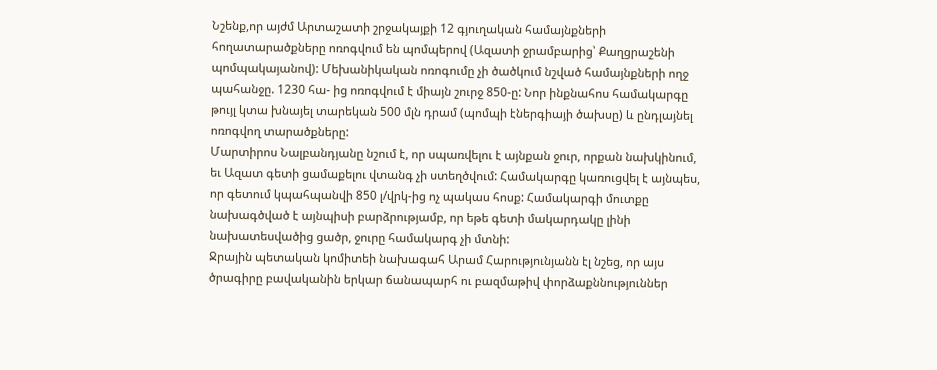Նշենք,որ այժմ Արտաշատի շրջակայքի 12 գյուղական համայնքների հողատարածքները ոռոգվում են պոմպերով (Ազատի ջրամբարից՝ Քաղցրաշենի պոմպակայանով): Մեխանիկական ոռոգումը չի ծածկում նշված համայնքների ողջ պահանջը. 1230 հա- ից ոռոգվում է միայն շուրջ 850-ը: Նոր ինքնահոս համակարգը թույլ կտա խնայել տարեկան 500 մլն դրամ (պոմպի էներգիայի ծախսը) և ընդլայնել ոռոգվող տարածքները:
Մարտիրոս Նալբանդյանը նշում է, որ սպառվելու է այնքան ջուր, որքան նախկինում, եւ Ազատ գետի ցամաքելու վտանգ չի ստեղծվում: Համակարգը կառուցվել է այնպես, որ գետում կպահպանվի 850 լ/վրկ-ից ոչ պակաս հոսք: Համակարգի մուտքը նախագծված է այնպիսի բարձրությամբ, որ եթե գետի մակարդակը լինի նախատեսվածից ցածր, ջուրը համակարգ չի մտնի:
Ջրային պետական կոմիտեի նախագահ Արամ Հարությունյանն էլ նշեց, որ այս ծրագիրը բավականին երկար ճանապարհ ու բազմաթիվ փորձաքննություններ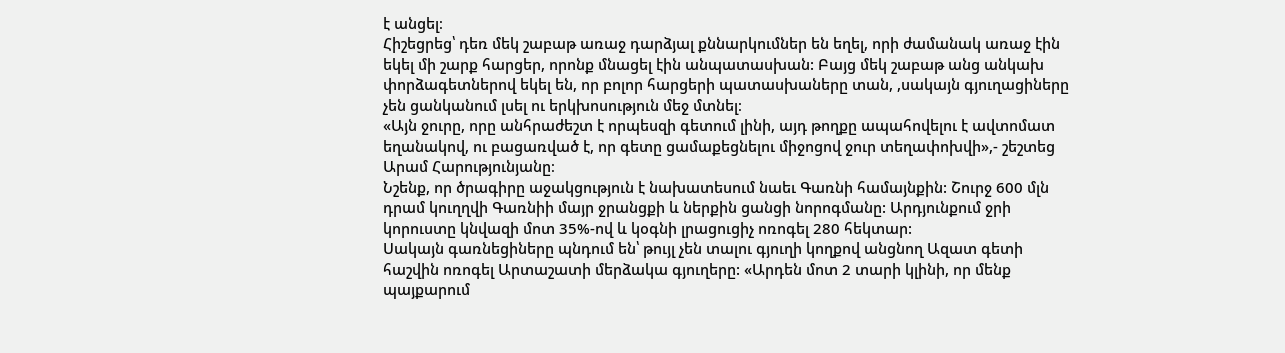է անցել։
Հիշեցրեց՝ դեռ մեկ շաբաթ առաջ դարձյալ քննարկումներ են եղել, որի ժամանակ առաջ էին եկել մի շարք հարցեր, որոնք մնացել էին անպատասխան: Բայց մեկ շաբաթ անց անկախ փորձագետներով եկել են, որ բոլոր հարցերի պատասխաները տան, ,սակայն գյուղացիները չեն ցանկանում լսել ու երկխոսություն մեջ մտնել։
«Այն ջուրը, որը անհրաժեշտ է որպեսզի գետում լինի, այդ թողքը ապահովելու է ավտոմատ եղանակով, ու բացառված է, որ գետը ցամաքեցնելու միջոցով ջուր տեղափոխվի»,- շեշտեց Արամ Հարությունյանը։
Նշենք, որ ծրագիրը աջակցություն է նախատեսում նաեւ Գառնի համայնքին: Շուրջ 600 մլն դրամ կուղղվի Գառնիի մայր ջրանցքի և ներքին ցանցի նորոգմանը: Արդյունքում ջրի կորուստը կնվազի մոտ 35%-ով և կօգնի լրացուցիչ ոռոգել 280 հեկտար:
Սակայն գառնեցիները պնդում են՝ թույլ չեն տալու գյուղի կողքով անցնող Ազատ գետի հաշվին ոռոգել Արտաշատի մերձակա գյուղերը: «Արդեն մոտ 2 տարի կլինի, որ մենք պայքարում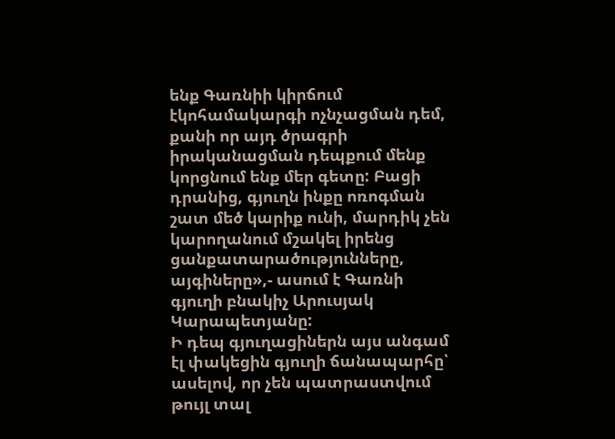ենք Գառնիի կիրճում էկոհամակարգի ոչնչացման դեմ, քանի որ այդ ծրագրի իրականացման դեպքում մենք կորցնում ենք մեր գետը: Բացի դրանից, գյուղն ինքը ոռոգման շատ մեծ կարիք ունի, մարդիկ չեն կարողանում մշակել իրենց ցանքատարածությունները, այգիները»,- ասում է Գառնի գյուղի բնակիչ Արուսյակ Կարապետյանը:
Ի դեպ գյուղացիներն այս անգամ էլ փակեցին գյուղի ճանապարհը՝ ասելով, որ չեն պատրաստվում թույլ տալ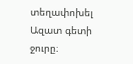տեղափոխել Ազատ գետի ջուրը։